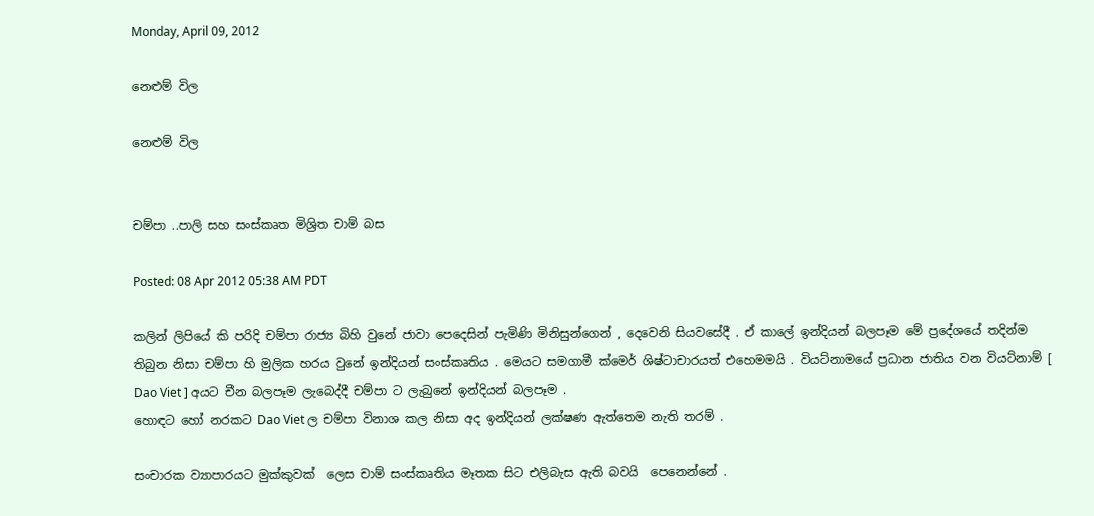Monday, April 09, 2012

නෙළුම් විල

නෙළුම් විල


චම්පා ..පාලි සහ සංස්කෘත මිශ්‍රිත චාම් බස

Posted: 08 Apr 2012 05:38 AM PDT

කලින් ලිපියේ කි පරිදි චම්පා රාජ්‍ය බිහි වුනේ ජාවා පෙදෙසින් පැමිණි මිනිසුන්ගෙන් , දෙවෙනි සියවසේදී . ඒ කාලේ ඉන්දියන් බලපෑම මේ ප්‍රදේශයේ තදින්ම තිබුන නිසා චම්පා හි මුලික හරය වුනේ ඉන්දියන් සංස්කෘතිය . මෙයට සමගාමී ක්මෙර් ශිෂ්ටාචාරයත් එහෙමමයි . වියට්නාමයේ ප්‍රධාන ජාතිය වන වියට්නාම් [ Dao Viet ] අයට චීන බලපෑම ලැබෙද්දී චම්පා ට ලැබුනේ ඉන්දියන් බලපෑම .
හොඳට හෝ නරකට Dao Viet ල චම්පා විනාශ කල නිසා අද ඉන්දියන් ලක්ෂණ ඇත්තෙම නැති තරම් .

සංචාරක ව්‍යාපාරයට මුක්කුවක්  ලෙස චාම් සංස්කෘතිය මෑතක සිට එලිබැස ඇති බවයි  පෙනෙන්නේ .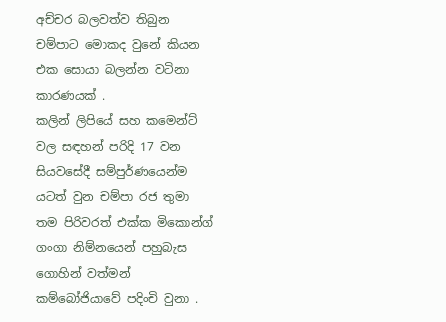අච්චර බලවත්ව තිබුන චම්පාට මොකද වුනේ කියන එක සොයා බලන්න වටිනා කාරණයක් .
කලින් ලිපියේ සහ කමෙන්ට් වල සඳහන් පරිදි 17 වන සියවසේදී සම්පුර්ණයෙන්ම යටත් වුන චම්පා රජ තුමා තම පිරිවරත් එක්ක මිකොන්ග් ගංගා නිම්නයෙන් පහුබැස ගොහින් වත්මන් කම්බෝජියාවේ පදිංචි වුනා .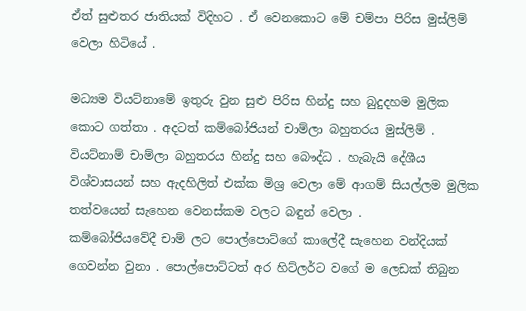ඒත් සුළුතර ජාතියක් විදිහට . ඒ වෙනකොට මේ චම්පා පිරිස මුස්ලිම් වෙලා හිටියේ .

මධ්‍යම වියට්නාමේ ඉතුරු වුන සුළු පිරිස හින්දු සහ බුදුදහම මුලික කොට ගත්තා . අදටත් කම්බෝජියන් චාම්ලා බහුතරය මුස්ලිම් . වියට්නාම් චාම්ලා බහුතරය හින්දු සහ බෞද්ධ . හැබැයි දේශීය විශ්වාසයන් සහ ඇදහිලිත් එක්ක මිශ්‍ර වෙලා මේ ආගම් සියල්ලම මුලික තත්වයෙන් සැහෙන වෙනස්කම වලට බඳුන් වෙලා .
කම්බෝජියවේදී චාම් ලට පොල්පොට්ගේ කාලේදී සැහෙන වන්දියක් ගෙවන්න වුනා . පොල්පොට්ටත් අර හිට්ලර්ට වගේ ම ලෙඩක් තිබුන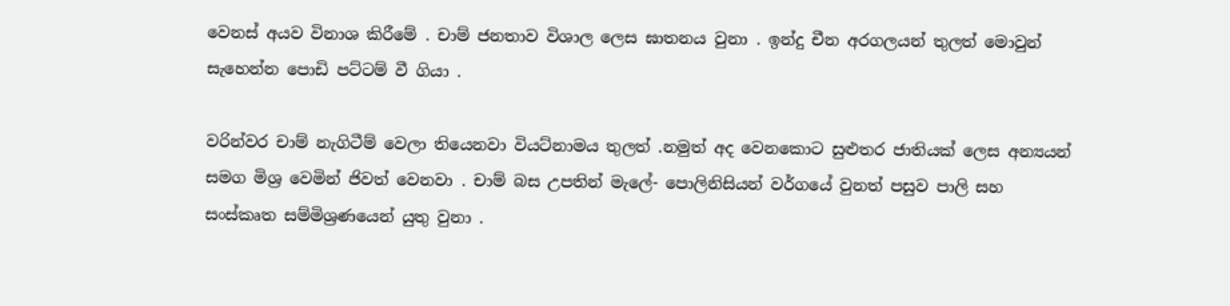වෙනස් අයව විනාශ කිරීමේ . චාම් ජනතාව විශාල ලෙස ඝාතනය වුනා . ඉන්දු චීන අරගලයන් තුලත් මොවුන් සැහෙන්න පොඩි පට්ටම් වී ගියා .

වරින්වර චාම් නැගිටීම් වෙලා තියෙනවා වියට්නාමය තුලත් .නමුත් අද වෙනකොට සුළුතර ජාතියක් ලෙස අන්‍යයන් සමග මිශ්‍ර වෙමින් ජිවත් වෙනවා . චාම් බස උපතින් මැලේ- පොලිනිසියන් වර්ගයේ වුනත් පසුව පාලි සහ සංස්කෘත සම්මිශ්‍රණයෙන් යුතු වුනා .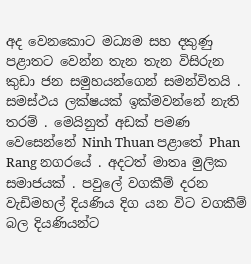අද වෙනකොට මධ්‍යම සහ දකුණු පළාතට වෙන්න තැන තැන විසිරුන කුඩා ජන සමුහයන්ගෙන් සමන්විතයි . සමස්ථය ලක්ෂයක් ඉක්මවන්නේ නැති තරම් . මෙයිනුත් අඩක් පමණ වෙසෙන්නේ Ninh Thuan පළාතේ Phan Rang නගරයේ . අදටත් මාතෘ මුලික සමාජයක් . පවුලේ වගකීම් දරන වැඩිමහල් දියණිය දිග යන විට වගකීම් බල දියණියන්ට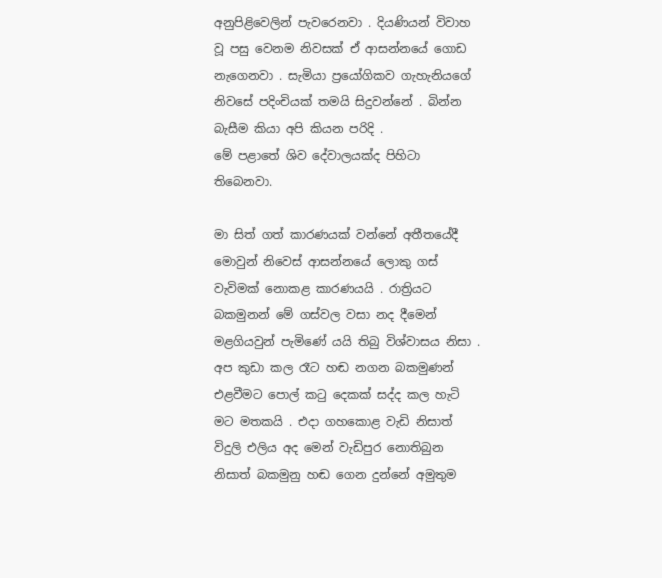අනුපිළිවෙලින් පැවරෙනවා . දියණියන් විවාහ වූ පසු වෙනම නිවසක් ඒ ආසන්නයේ ගොඩ නැගෙනවා . සැමියා ප්‍රයෝගිකව ගැහැනියගේ නිවසේ පදිංචියක් තමයි සිදුවන්නේ . බින්න බැසීම කියා අපි කියන පරිදි .
මේ පළාතේ ශිව දේවාලයක්ද පිහිටා තිබෙනවා.

මා සිත් ගත් කාරණයක් වන්නේ අතීතයේදී මොවුන් නිවෙස් ආසන්නයේ ලොකු ගස් වැවිමක් නොකළ කාරණයයි . රාත්‍රියට බකමුනන් මේ ගස්වල වසා නද දීමෙන් මළගියවුන් පැමිණේ යයි තිබු විශ්වාසය නිසා . අප කුඩා කල රෑට හඬ නගන බකමුණන් එළවීමට පොල් කටු දෙකක් සද්ද කල හැටි මට මතකයි . එදා ගහකොළ වැඩි නිසාත් විදුලි එලිය අද මෙන් වැඩිපුර නොතිබුන නිසාත් බකමුනු හඬ ගෙන දුන්නේ අමුතුම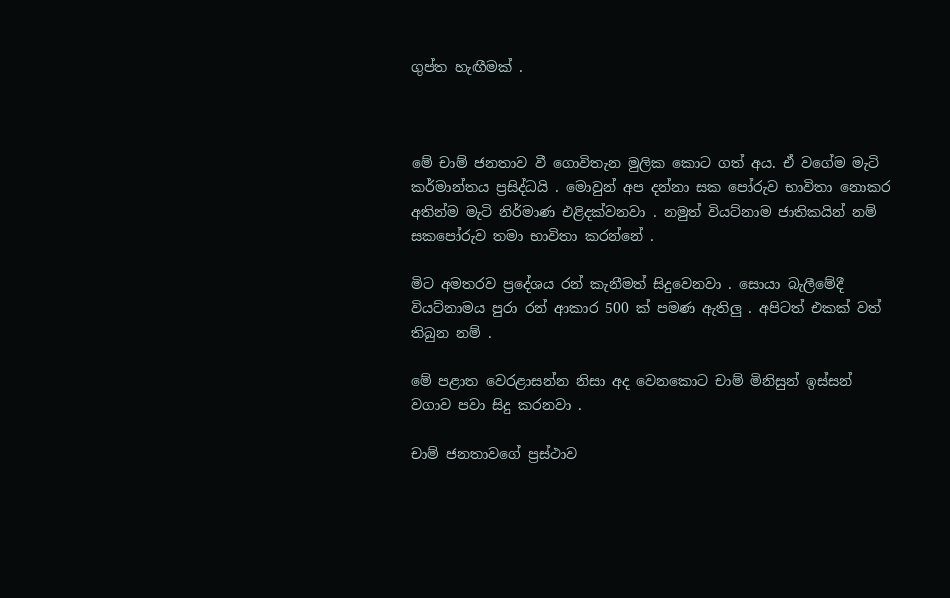ගුප්ත හැඟීමක් .



මේ චාම් ජනතාව වී ගොවිතැන මුලික කොට ගත් අය. ඒ වගේම මැටි කර්මාන්තය ප්‍රසිද්ධයි . මොවුන් අප දන්නා සක පෝරුව භාවිතා නොකර අතින්ම මැටි නිර්මාණ එළිදක්වනවා . නමුත් වියට්නාම ජාතිකයින් නම් සකපෝරුව තමා භාවිතා කරන්නේ .

මිට අමතරව ප්‍රදේශය රන් කැනීමත් සිදුවෙනවා . සොයා බැලීමේදී වියට්නාමය පුරා රන් ආකාර 500 ක් පමණ ඇතිලු . අපිටත් එකක් වත් තිබුන නම් .

මේ පළාත වෙරළාසන්න නිසා අද වෙනකොට චාම් මිනිසුන් ඉස්සන් වගාව පවා සිදු කරනවා .

චාම් ජනතාවගේ ප්‍රස්ථාව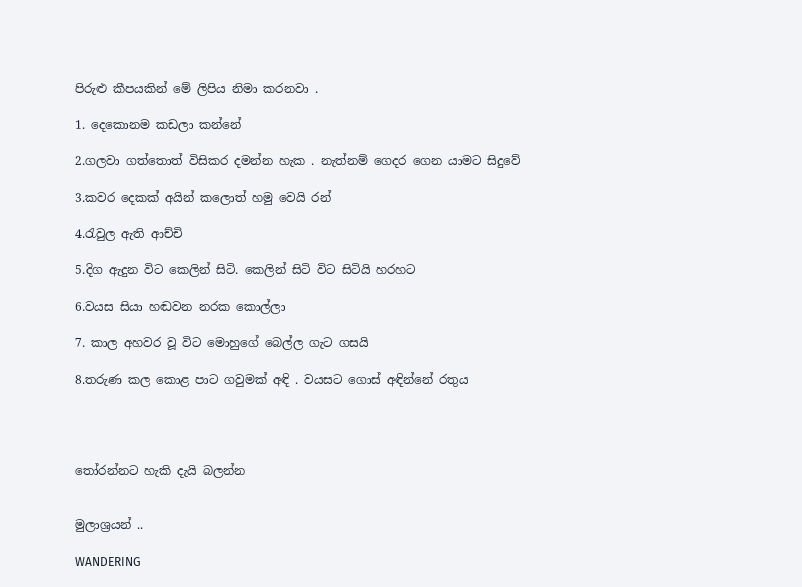පිරුළු කීපයකින් මේ ලිපිය නිමා කරනවා .

1. දෙකොනම කඩලා කන්නේ

2.ගලවා ගත්තොත් විසිකර දමන්න හැක . නැත්නම් ගෙදර ගෙන යාමට සිදුවේ

3.කවර දෙකක් අයින් කලොත් හමු වෙයි රන්

4.රැවුල ඇති ආච්චි

5.දිග ඇදුන විට කෙලින් සිටි. කෙලින් සිටි විට සිටියි හරහට

6.වයස සියා හඬවන නරක කොල්ලා

7. කාල අහවර වූ විට මොහුගේ බෙල්ල ගැට ගසයි

8.තරුණ කල කොළ පාට ගවුමක් අඳි . වයසට ගොස් අඳින්නේ රතුය




තෝරන්නට හැකි දැයි බලන්න


මුලාශ්‍රයන් ..

WANDERING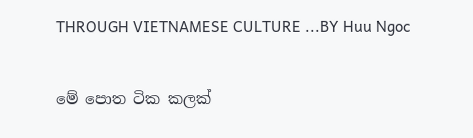THROUGH VIETNAMESE CULTURE ...BY Huu Ngoc


මේ පොත ටික කලක්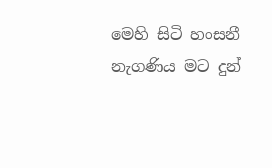මෙහි සිටි හංසනී නැගණිය මට දුන්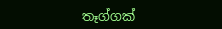තෑග්ගක්